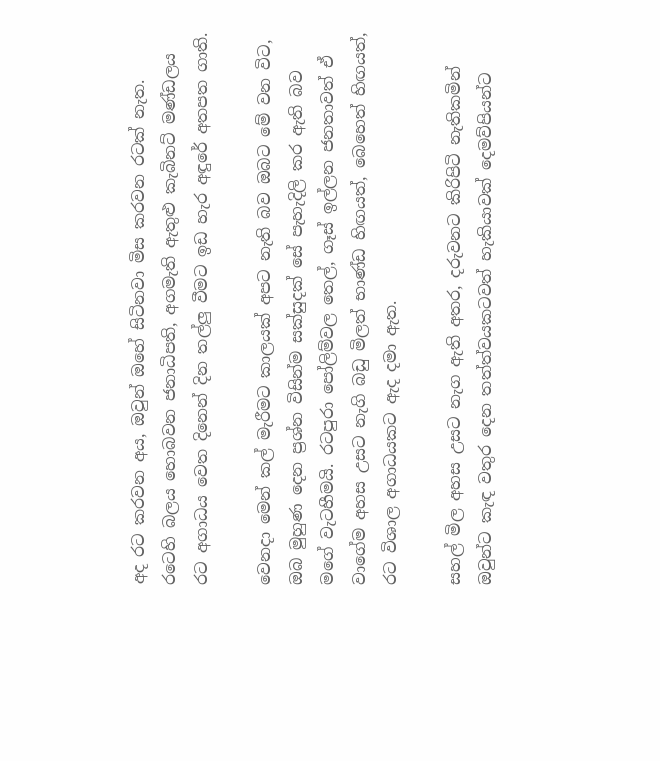අද රට කරවන අය, ඔවුන් ඔහේ සිටිනවා මිස කරවන රටක් නැත. රටෙහි බලය හොබවන ජනාධිපති, අගමැති ඇතුළු කැබිනට් මණ්ඩලය රට අගාධය වෙත දිනෙන් දින තල්ලු වීමට ඉඩ හැර අඳුරේ අතපත ගාති.

වෙනදා මෙන් කල් මැරීමට කාලයක් අපට නැති බව ඔබට මේ වන විට, ඔබ මුහුණ දෙන ප්‍රශ්න විසින්ම සක්සුදක් සේ පැහැදිලි කර ඇති බව මගේ වැටහීමයි. රටපුරා පෝලිම්වල තෙල්, ගෑස් ඉල්ලන ජනතාවත් ඒ වාගේම අහස උසට නැගි බඩු මිලත් භාණ්ඩ හිඟයත්, බෙහෙත් හිඟයත්, රට විශාල අගාධයකට ඇද දමා ඇත.

සහල් මිල අහස උසට නැග ඇති අතර, දරුවනට කිරිපිටි නැතිකමින් ඔවුන්ට කැඳ වතුර දෙන තත්ත්වයකටවත් හැකියාවක් දෙමව්පියන්ට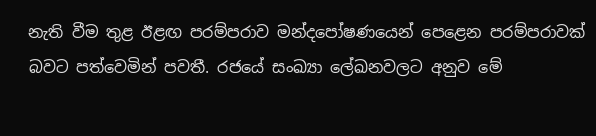නැති වීම තුළ ඊළඟ පරම්පරාව මන්දපෝෂණයෙන් පෙළෙන පරම්පරාවක් බවට පත්වෙමින් පවතී. රජයේ සංඛ්‍යා ලේඛනවලට අනුව මේ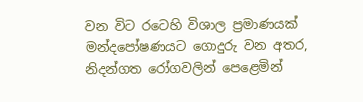වන විට රටෙහි විශාල ප්‍රමාණයක් මන්දපෝෂණයට ගොදුරු වන අතර, නිදන්ගත රෝගවලින් පෙළෙමින්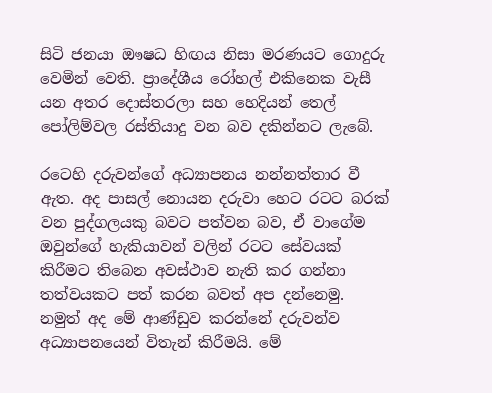සිටි ජනයා ඖෂධ හිඟය නිසා මරණයට ගොදුරු වෙමින් වෙති. ප්‍රාදේශීය රෝහල් එකිනෙක වැසී යන අතර දොස්තරලා සහ හෙදියන් තෙල් පෝලිම්වල රස්තියාදු වන බව දකින්නට ලැබේ.

රටෙහි දරුවන්ගේ අධ්‍යාපනය නන්නත්තාර වී ඇත. අද පාසල් නොයන දරුවා හෙට රටට බරක් වන පුද්ගලයකු බවට පත්වන බව, ඒ වාගේම ඔවුන්ගේ හැකියාවන් වලින් රටට සේවයක් කිරීමට තිබෙන අවස්ථාව නැති කර ගන්නා තත්වයකට පත් කරන බවත් අප දන්නෙමු. නමුත් අද මේ ආණ්ඩුව කරන්නේ දරුවන්ව අධ්‍යාපනයෙන් විතැන් කිරීමයි. මේ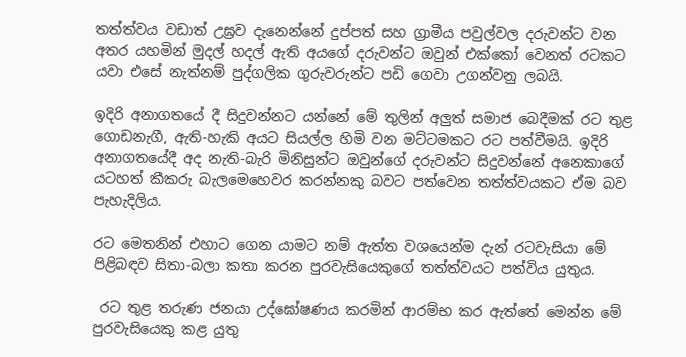තත්ත්වය වඩාත් උඝ්‍රව දැනෙන්නේ දුප්පත් සහ ග්‍රාමීය පවුල්වල දරුවන්ට වන අතර යහමින් මුදල් හදල් ඇති අයගේ දරුවන්ට ඔවුන් එක්කෝ වෙනත් රටකට යවා එසේ නැත්නම් පුද්ගලික ගුරුවරුන්ට පඩි ගෙවා උගන්වනු ලබයි.

ඉදිරි අනාගතයේ දී සිදුවන්නට යන්නේ මේ තුලින් අලුත් සමාජ බෙදීමක් රට තුළ ගොඩනැගී, ඇති-හැකි අයට සියල්ල හිමි වන මට්ටමකට රට පත්වීමයි. ඉදිරි අනාගතයේදී අද නැති-බැරි මිනිසුන්ට ඔවුන්ගේ දරුවන්ට සිදුවන්නේ අනෙකාගේ යටහත් කීකරු බැලමෙහෙවර කරන්නකු බවට පත්වෙන තත්ත්වයකට ඒම බව පැහැදිලිය.

රට මෙතනින් එහාට ගෙන යාමට නම් ඇත්ත වශයෙන්ම දැන් රටවැසියා මේ පිළිබඳව සිතා-බලා කතා කරන පුරවැසියෙකුගේ තත්ත්වයට පත්විය යුතුය.

 රට තුළ තරුණ ජනයා උද්ඝෝෂණය කරමින් ආරම්භ කර ඇත්තේ මෙන්න මේ පුරවැසියෙකු කළ යුතු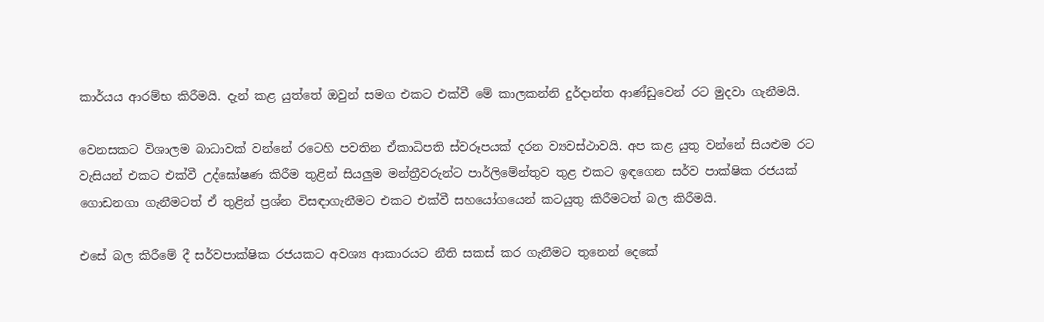කාර්යය ආරම්භ කිරීමයි. දැන් කළ යුත්තේ ඔවුන් සමග එකට එක්වී මේ කාලකන්නි දුර්දාන්ත ආණ්ඩුවෙන් රට මුදවා ගැනීමයි.

වෙනසකට විශාලම බාධාවක් වන්නේ රටෙහි පවතින ඒකාධිපති ස්වරූපයක් දරන ව්‍යවස්ථාවයි. අප කළ යුතු වන්නේ සියළුම රට වැසියන් එකට එක්වී උද්ඝෝෂණ කිරීම තුළින් සියලුම මන්ත්‍රීවරුන්ට පාර්ලිමේන්තුව තුළ එකට ඉඳගෙන සර්ව පාක්ෂික රජයක් ගොඩනගා ගැනීමටත් ඒ තුළින් ප්‍රශ්න විසඳාගැනීමට එකට එක්වී සහයෝගයෙන් කටයුතු කිරීමටත් බල කිරීමයි.

එසේ බල කිරීමේ දී සර්වපාක්ෂික රජයකට අවශ්‍ය ආකාරයට නීති සකස් කර ගැනීමට තුනෙන් දෙකේ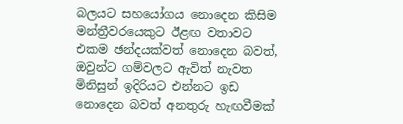බලයට සහයෝගය නොදෙන කිසිම මන්ත්‍රීවරයෙකුට ඊළඟ වතාවට එකම ඡන්දයක්වත් නොදෙන බවත්, ඔවුන්ට ගම්වලට ඇවිත් නැවත මිනිසුන් ඉදිරියට එන්නට ඉඩ නොදෙන බවත් අනතුරු හැඟවීමක්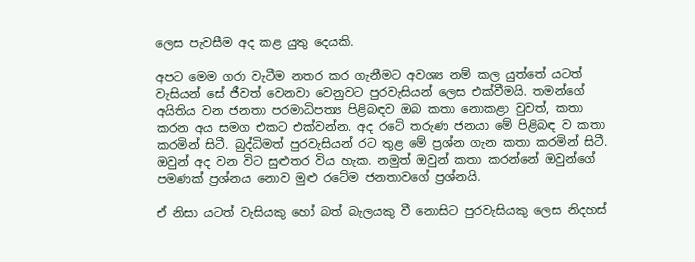ලෙස පැවසීම අද කළ යුතු දෙයකි.

අපට මෙම ගරා වැටීම නතර කර ගැනීමට අවශ්‍ය නම් කල යුත්තේ යටත් වැසියන් සේ ජීවත් වෙනවා වෙනුවට පුරවැසියන් ලෙස එක්වීමයි. තමන්ගේ අයිතිය වන ජනතා පරමාධිපත්‍ය පිළිබඳව ඔබ කතා නොකළා වුවත්, කතා කරන අය සමග එකට එක්වන්න. අද රටේ තරුණ ජනයා මේ පිළිබඳ ව කතා කරමින් සිටී. බුද්ධිමත් පුරවැසියන් රට තුළ මේ ප්‍රශ්න ගැන කතා කරමින් සිටී. ඔවුන් අද වන විට සුළුතර විය හැක. නමුත් ඔවුන් කතා කරන්නේ ඔවුන්ගේ පමණක් ප්‍රශ්නය නොව මුළු රටේම ජනතාවගේ ප්‍රශ්නයි.

ඒ නිසා යටත් වැසියකු හෝ බත් බැලයකු වී නොසිට පුරවැසියකු ලෙස නිදහස්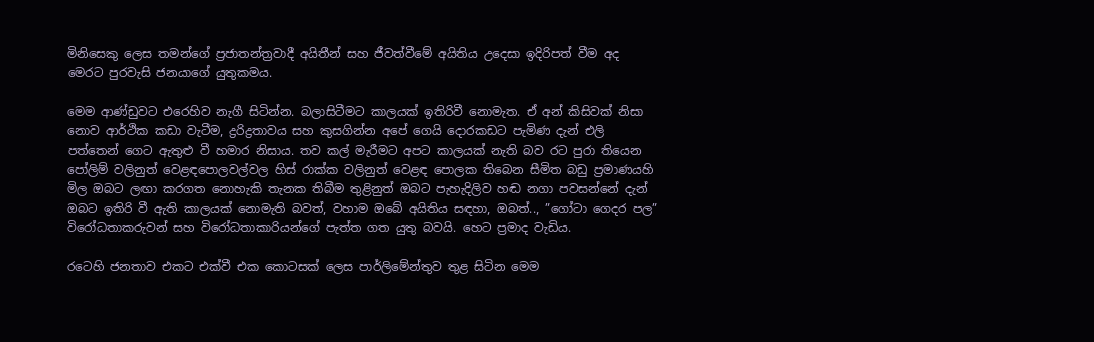මිනිසෙකු ලෙස තමන්ගේ ප්‍රජාතන්ත්‍රවාදී අයිතීන් සහ ජීවත්වීමේ අයිතිය උදෙසා ඉදිරිපත් වීම අද මෙරට පුරවැසි ජනයාගේ යුතුකමය.

මෙම ආණ්ඩුවට එරෙහිව නැගී සිටින්න. බලාසිටීමට කාලයක් ඉතිරිවී නොමැත. ඒ අන් කිසිවක් නිසා නොව ආර්ථික කඩා වැටීම, ද්‍රරිද්‍රතාවය සහ කුසගින්න අපේ ගෙයි දොරකඩට පැමිණ දැන් එලි පත්තෙන් ගෙට ඇතුළු වී හමාර නිසාය. තව කල් මැරීමට අපට කාලයක් නැති බව රට පුරා තියෙන පෝලිම් වලිනුත් වෙළඳපොලවල්වල හිස් රාක්ක වලිනුත් වෙළඳ පොලක තිබෙන සීමිත බඩු ප්‍රමාණයහි මිල ඔබට ලඟා කරගත නොහැකි තැනක තිබීම තුළිනුත් ඔබට පැහැදිලිව හඬ නගා පවසන්නේ දැන් ඔබට ඉතිරි වී ඇති කාලයක් නොමැති බවත්, වහාම ඔබේ අයිතිය සඳහා, ඔබත්.., ”ගෝටා ගෙදර පල” විරෝධතාකරුවන් සහ විරෝධතාකාරියන්ගේ පැත්ත ගත යුතු බවයි. හෙට ප්‍රමාද වැඩිය.

රටෙහි ජනතාව එකට එක්වී එක කොටසක් ලෙස පාර්ලිමේන්තුව තුළ සිටින මෙම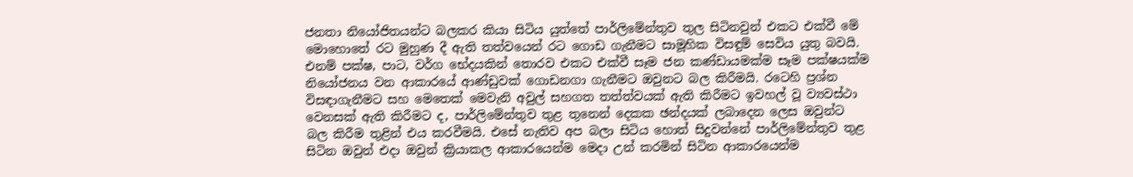ජනතා නියෝජිතයන්ට බලකර කියා සිටිය යුත්තේ පාර්ලිමේන්තුව තුල සිටිනවුන් එකට එක්වී මේ මොහොතේ රට මුහුණ දී ඇති තත්වයෙන් රට ගොඩ ගැනීමට සාමූහික විසඳුම් සෙවිය යුතු බවයි. එනම් පක්ෂ, පාට, වර්ග භේදයකින් තොරව එකට එක්වී සෑම ජන කණ්ඩායමක්ම සෑම පක්ෂයක්ම නියෝජනය වන ආකාරයේ ආණ්ඩුවක් ගොඩනගා ගැනීමට ඔවුනට බල කිරීමයි. රටෙහි ප්‍රශ්න විසඳාගැනීමට සහ මෙතෙක් මෙවැනි අවුල් සහගත තත්ත්වයක් ඇති කිරීමට ඉවහල් වූ ව්‍යවස්ථා වෙනසක් ඇති කිරීමට ද, පාර්ලිමේන්තුව තුළ තුනෙන් දෙකක ඡන්දයක් ලබාදෙන ලෙස ඔවුන්ට බල කිරීම තුළින් එය කරවීමයි. එසේ නැතිව අප බලා සිටිය හොත් සිදුවන්නේ පාර්ලිමේන්තුව තුළ සිටින ඔවුන් එදා ඔවුන් ක්‍රියාකල ආකාරයෙන්ම මෙදා උන් කරමින් සිටින ආකාරයෙන්ම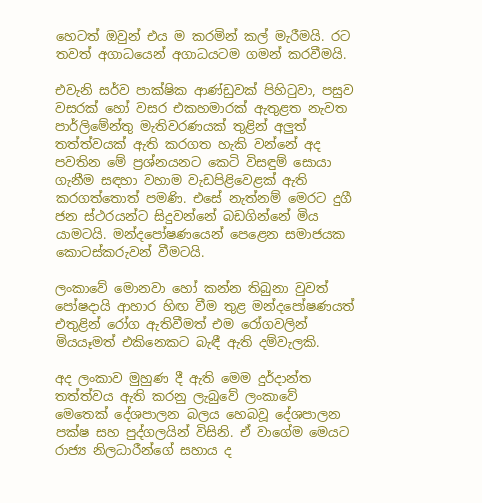හෙටත් ඔවුන් එය ම කරමින් කල් මැරීමයි. රට තවත් අගාධයෙන් අගාධයටම ගමන් කරවීමයි.

එවැනි සර්ව පාක්ෂික ආණ්ඩුවක් පිහිටුවා, පසුව වසරක් හෝ වසර එකහමාරක් ඇතුළත නැවත පාර්ලිමේන්තු මැතිවරණයක් තුළින් අලුත් තත්ත්වයක් ඇති කරගත හැකි වන්නේ අද පවතින මේ ප්‍රශ්නයනට කෙටි විසඳුම් සොයා ගැනීම සඳහා වහාම වැඩපිළිවෙළක් ඇති කරගත්තොත් පමණි. එසේ නැත්නම් මෙරට දුගී ජන ස්ථරයන්ට සිදුවන්නේ බඩගින්නේ මිය යාමටයි. මන්දපෝෂණයෙන් පෙළෙන සමාජයක කොටස්කරුවන් වීමටයි.

ලංකාවේ මොනවා හෝ කන්න තිබුනා වුවත් පෝෂදායි ආහාර හිඟ වීම තුළ මන්දපෝෂණයත් එතුළින් රෝග ඇතිවීමත් එම රෝගවලින් මියයෑමත් එකිනෙකට බැඳී ඇති දම්වැලකි.

අද ලංකාව මුහුණ දී ඇති මෙම දුර්දාන්ත තත්ත්වය ඇති කරනු ලැබුවේ ලංකාවේ මෙතෙක් දේශපාලන බලය හෙබවූ දේශපාලන පක්ෂ සහ පුද්ගලයින් විසිනි. ඒ වාගේම මෙයට රාජ්‍ය නිලධාරීන්ගේ සහාය ද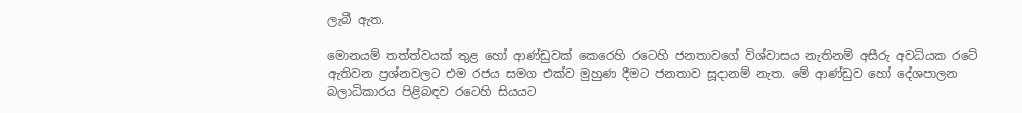ලැබී ඇත.

මොනයම් තත්ත්වයක් තුළ හෝ ආණ්ඩුවක් කෙරෙහි රටෙහි ජනතාවගේ විශ්වාසය නැතිනම් අසීරු අවධියක රටේ ඇතිවන ප්‍රශ්නවලට එම රජය සමග එක්ව මුහුණ දීමට ජනතාව සූදානම් නැත. මේ ආණ්ඩුව හෝ දේශපාලන බලාධිකාරය පිළිබඳව රටෙහි සියයට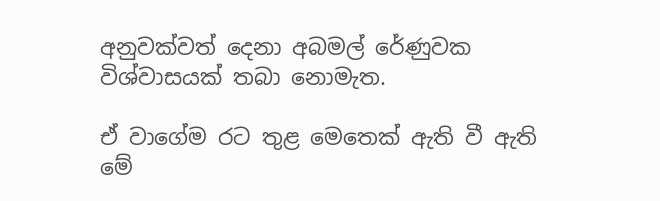අනුවක්වත් දෙනා අබමල් රේණුවක විශ්වාසයක් තබා නොමැත.

ඒ වාගේම රට තුළ මෙතෙක් ඇති වී ඇති මේ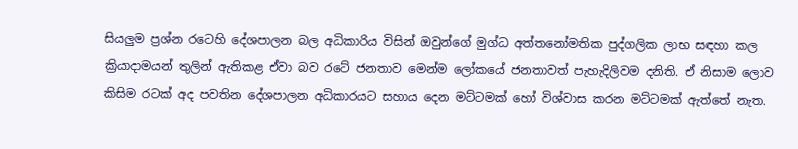සියලුම ප්‍රශ්න රටෙහි දේශපාලන බල අධිකාරිය විසින් ඔවුන්ගේ මුග්ධ අත්තනෝමතික පුද්ගලික ලාභ සඳහා කල ක්‍රියාදාමයන් තුලින් ඇතිකළ ඒවා බව රටේ ජනතාව මෙන්ම ලෝකයේ ජනතාවත් පැහැදිලිවම දනිති. ඒ නිසාම ලොව කිසිම රටක් අද පවතින දේශපාලන අධිකාරයට සහාය දෙන මට්ටමක් හෝ විශ්වාස කරන මට්ටමක් ඇත්තේ නැත.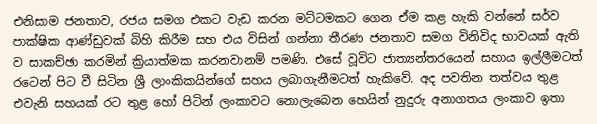එනිසාම ජනතාව, රජය සමග එකට වැඩ කරන මට්ටමකට ගෙන ඒම කළ හැකි වන්නේ සර්ව පාක්ෂික ආණ්ඩුවක් බිහි කිරීම සහ එය විසින් ගන්නා තීරණ ජනතාව සමග විනිවිද භාවයක් ඇති ව සාකච්ඡා කරමින් ක්‍රියාත්මක කරනවානම් පමණි. එසේ වූවිට ජාත්‍යන්තරයෙන් සහාය ඉල්ලීමටත් රටෙන් පිට වී සිටින ශ්‍රී ලාංකිකයින්ගේ සහය ලබාගැනීමටත් හැකිවේ. අද පවතින තත්වය තුළ එවැනි සහයක් රට තුළ හෝ පිටින් ලංකාවට නොලැබෙන හෙයින් නුදුරු අනාගතය ලංකාව ඉතා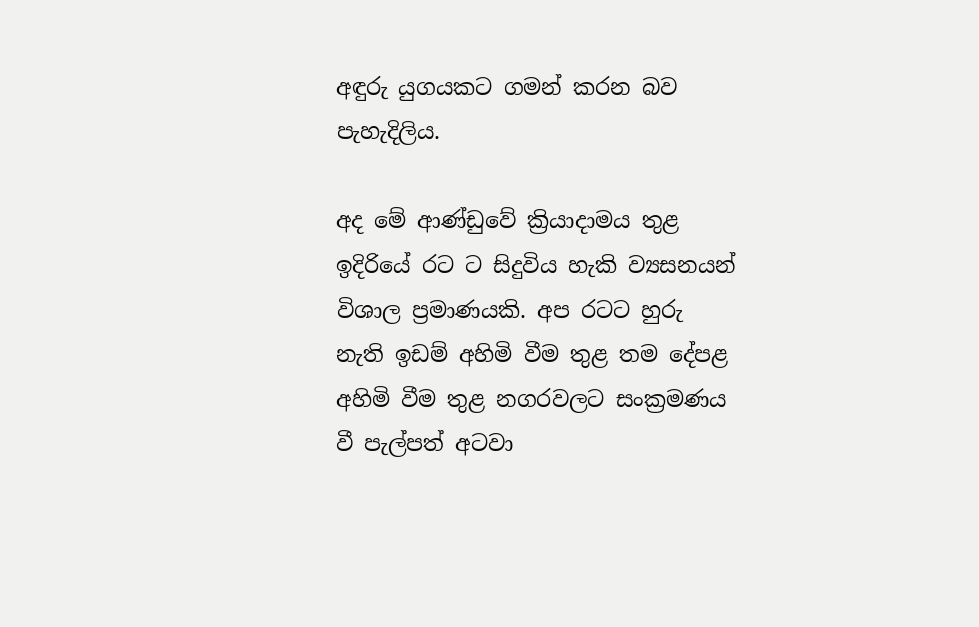අඳුරු යුගයකට ගමන් කරන බව පැහැදිලිය.

අද මේ ආණ්ඩුවේ ක්‍රියාදාමය තුළ ඉදිරියේ රට ට සිදුවිය හැකි ව්‍යසනයන් විශාල ප්‍රමාණයකි. අප රටට හුරු නැති ඉඩම් අහිමි වීම තුළ තම දේපළ අහිමි වීම තුළ නගරවලට සංක්‍රමණය වී පැල්පත් අටවා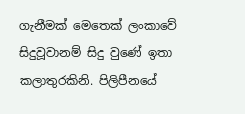ගැනීමක් මෙතෙක් ලංකාවේ සිදුවූවානම් සිදු වුණේ ඉතා කලාතුරකිනි. පිලිපීනයේ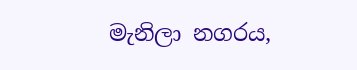මැනිලා නගරය,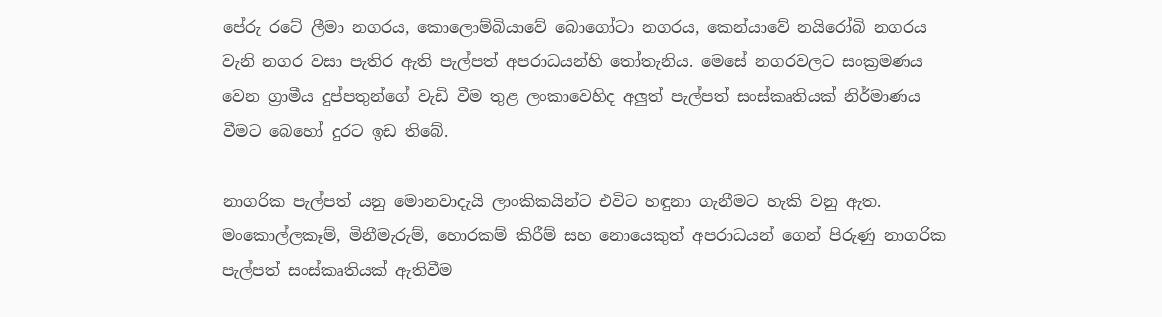පේරු රටේ ලීමා නගරය, කොලොම්බියාවේ බොගෝටා නගරය, කෙන්යාවේ නයිරෝබි නගරය වැනි නගර වසා පැතිර ඇති පැල්පත් අපරාධයන්හි තෝතැනිය. මෙසේ නගරවලට සංක්‍රමණය වෙන ග්‍රාමීය දුප්පතුන්ගේ වැඩි වීම තුළ ලංකාවෙහිද අලුත් පැල්පත් සංස්කෘතියක් නිර්මාණය වීමට බෙහෝ දුරට ඉඩ තිබේ.

නාගරික පැල්පත් යනු මොනවාදැයි ලාංකිකයින්ට එවිට හඳුනා ගැනීමට හැකි වනු ඇත. මංකොල්ලකෑම්, මිනීමැරුම්, හොරකම් කිරීම් සහ නොයෙකුත් අපරාධයන් ගෙන් පිරුණු නාගරික පැල්පත් සංස්කෘතියක් ඇතිවීම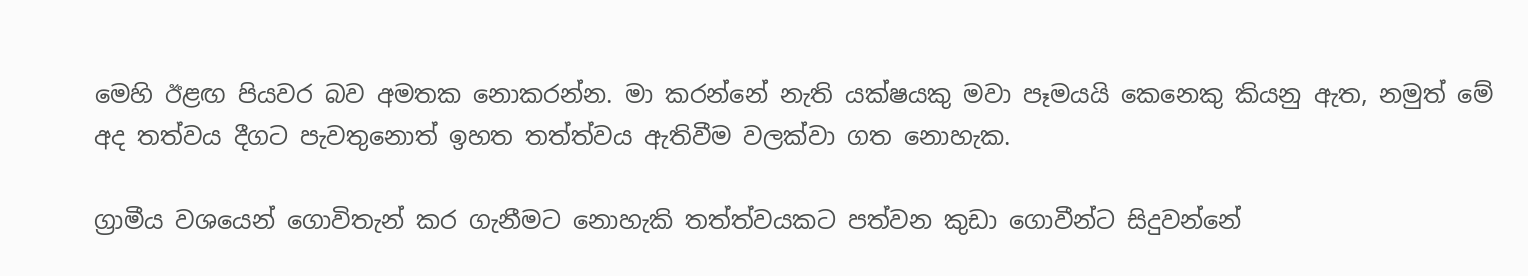මෙහි ඊළඟ පියවර බව අමතක නොකරන්න. මා කරන්නේ නැති යක්ෂයකු මවා පෑමයයි කෙනෙකු කියනු ඇත, නමුත් මේ අද තත්වය දීගට පැවතුනොත් ඉහත තත්ත්වය ඇතිවීම වලක්වා ගත නොහැක.

ග්‍රාමීය වශයෙන් ගොවිතැන් කර ගැනීමට නොහැකි තත්ත්වයකට පත්වන කුඩා ගොවීන්ට සිදුවන්නේ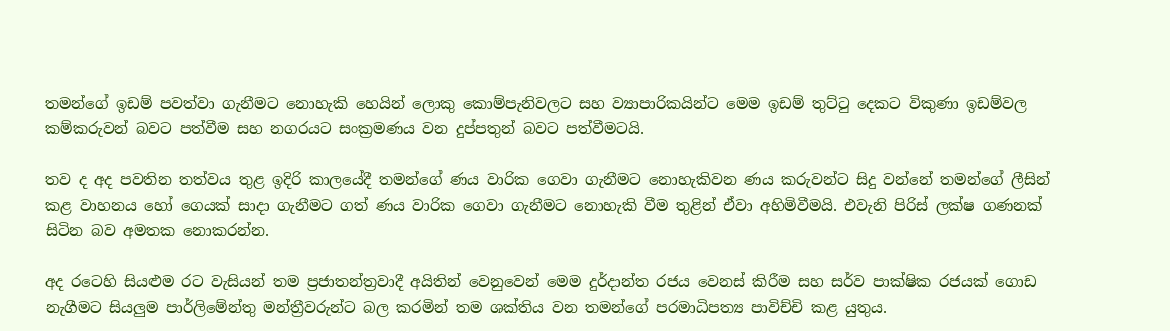තමන්ගේ ඉඩම් පවත්වා ගැනීමට නොහැකි හෙයින් ලොකු කොම්පැනිවලට සහ ව්‍යාපාරිකයින්ට මෙම ඉඩම් තුට්ටු දෙකට විකුණා ඉඩම්වල කම්කරුවන් බවට පත්වීම සහ නගරයට සංක්‍රමණය වන දුප්පතුන් බවට පත්වීමටයි.

තව ද අද පවතින තත්වය තුළ ඉදිරි කාලයේදී තමන්ගේ ණය වාරික ගෙවා ගැනීමට නොහැකිවන ණය කරුවන්ට සිදු වන්නේ තමන්ගේ ලීසින් කළ වාහනය හෝ ගෙයක් සාදා ගැනීමට ගත් ණය වාරික ගෙවා ගැනීමට නොහැකි වීම තුළින් ඒවා අහිමිවීමයි. එවැනි පිරිස් ලක්ෂ ගණනක් සිටින බව අමතක නොකරන්න.

අද රටෙහි සියළුම රට වැසියන් තම ප්‍රජාතන්ත්‍රවාදී අයිතින් වෙනුවෙන් මෙම දුර්දාන්ත රජය වෙනස් කිරීම සහ සර්ව පාක්ෂික රජයක් ගොඩ නැගීමට සියලුම පාර්ලිමේන්තු මන්ත්‍රීවරුන්ට බල කරමින් තම ශක්තිය වන තමන්ගේ පරමාධිපත්‍ය පාවිච්චි කළ යුතුය.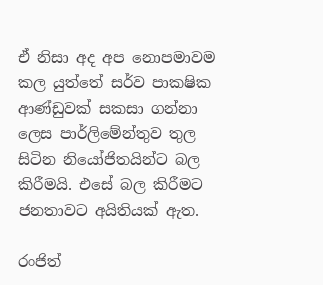ඒ නිසා අද අප නොපමාවම කල යුත්තේ සර්ව පාකෂික ආණ්ඩුවක් සකසා ගන්නා ලෙස පාර්ලිමේන්තුව තුල සිටින නියෝජිතයින්ට බල කිරීමයි. එසේ බල කිරීමට ජනතාවට අයිතියක් ඇත.

රංජිත්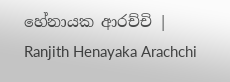හේනායක ආරච්චි | Ranjith Henayaka Arachchi